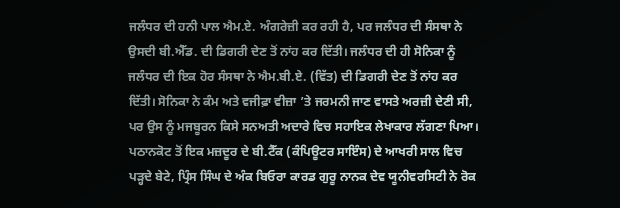ਜਲੰਧਰ ਦੀ ਹਨੀ ਪਾਲ ਐਮ.ਏ. ਅੰਗਰੇਜ਼ੀ ਕਰ ਰਹੀ ਹੈ, ਪਰ ਜਲੰਧਰ ਦੀ ਸੰਸਥਾ ਨੇ ਉਸਦੀ ਬੀ.ਐੱਡ. ਦੀ ਡਿਗਰੀ ਦੇਣ ਤੋਂ ਨਾਂਹ ਕਰ ਦਿੱਤੀ। ਜਲੰਧਰ ਦੀ ਹੀ ਸੋਨਿਕਾ ਨੂੰ ਜਲੰਧਰ ਦੀ ਇਕ ਹੋਰ ਸੰਸਥਾ ਨੇ ਐਮ.ਬੀ.ਏ. (ਵਿੱਤ) ਦੀ ਡਿਗਰੀ ਦੇਣ ਤੋਂ ਨਾਂਹ ਕਰ ਦਿੱਤੀ। ਸੋਨਿਕਾ ਨੇ ਕੰਮ ਅਤੇ ਵਜੀਫ਼ਾ ਵੀਜ਼ਾ ’ਤੇ ਜਰਮਨੀ ਜਾਣ ਵਾਸਤੇ ਅਰਜ਼ੀ ਦੇਣੀ ਸੀ, ਪਰ ਉਸ ਨੂੰ ਮਜਬੂਰਨ ਕਿਸੇ ਸਨਅਤੀ ਅਦਾਰੇ ਵਿਚ ਸਹਾਇਕ ਲੇਖਾਕਾਰ ਲੱਗਣਾ ਪਿਆ। ਪਠਾਨਕੋਟ ਤੋਂ ਇਕ ਮਜ਼ਦੂਰ ਦੇ ਬੀ.ਟੈੱਕ (ਕੰਪਿਊਟਰ ਸਾਇੰਸ) ਦੇ ਆਖਰੀ ਸਾਲ ਵਿਚ ਪੜ੍ਹਦੇ ਬੇਟੇ, ਪ੍ਰਿੰਸ ਸਿੰਘ ਦੇ ਅੰਕ ਬਿਓਰਾ ਕਾਰਡ ਗੁਰੂ ਨਾਨਕ ਦੇਵ ਯੂਨੀਵਰਸਿਟੀ ਨੇ ਰੋਕ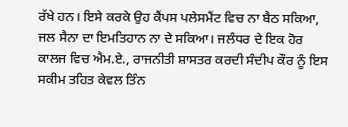ਰੱਖੇ ਹਨ। ਇਸੇ ਕਰਕੇ ਉਹ ਕੈਂਪਸ ਪਲੇਸਮੈਂਟ ਵਿਚ ਨਾ ਬੈਠ ਸਕਿਆ, ਜਲ ਸੈਨਾ ਦਾ ਇਮਤਿਹਾਨ ਨਾ ਦੇ ਸਕਿਆ। ਜਲੰਧਰ ਦੇ ਇਕ ਹੋਰ ਕਾਲਜ ਵਿਚ ਐਮ.ਏ., ਰਾਜਨੀਤੀ ਸ਼ਾਸਤਰ ਕਰਦੀ ਸੰਦੀਪ ਕੌਰ ਨੂੰ ਇਸ ਸਕੀਮ ਤਹਿਤ ਕੇਵਲ ਤਿੰਨ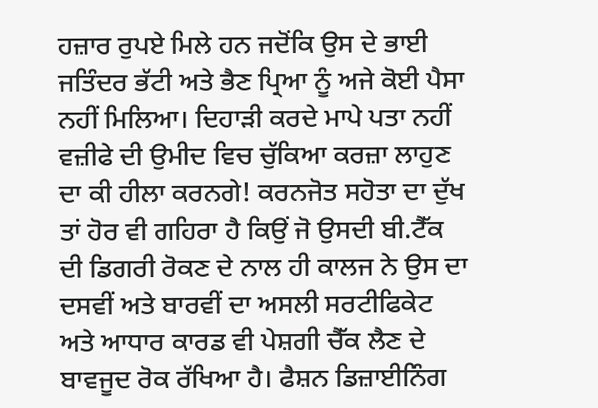ਹਜ਼ਾਰ ਰੁਪਏ ਮਿਲੇ ਹਨ ਜਦੋਂਕਿ ਉਸ ਦੇ ਭਾਈ ਜਤਿੰਦਰ ਭੱਟੀ ਅਤੇ ਭੈਣ ਪ੍ਰਿਆ ਨੂੰ ਅਜੇ ਕੋਈ ਪੈਸਾ ਨਹੀਂ ਮਿਲਿਆ। ਦਿਹਾੜੀ ਕਰਦੇ ਮਾਪੇ ਪਤਾ ਨਹੀਂ ਵਜ਼ੀਫੇ ਦੀ ਉਮੀਦ ਵਿਚ ਚੁੱਕਿਆ ਕਰਜ਼ਾ ਲਾਹੁਣ ਦਾ ਕੀ ਹੀਲਾ ਕਰਨਗੇ! ਕਰਨਜੋਤ ਸਹੋਤਾ ਦਾ ਦੁੱਖ ਤਾਂ ਹੋਰ ਵੀ ਗਹਿਰਾ ਹੈ ਕਿਉਂ ਜੋ ਉਸਦੀ ਬੀ.ਟੈੱਕ ਦੀ ਡਿਗਰੀ ਰੋਕਣ ਦੇ ਨਾਲ ਹੀ ਕਾਲਜ ਨੇ ਉਸ ਦਾ ਦਸਵੀਂ ਅਤੇ ਬਾਰਵੀਂ ਦਾ ਅਸਲੀ ਸਰਟੀਫਿਕੇਟ ਅਤੇ ਆਧਾਰ ਕਾਰਡ ਵੀ ਪੇਸ਼ਗੀ ਚੈੱਕ ਲੈਣ ਦੇ ਬਾਵਜੂਦ ਰੋਕ ਰੱਖਿਆ ਹੈ। ਫੈਸ਼ਨ ਡਿਜ਼ਾਈਨਿੰਗ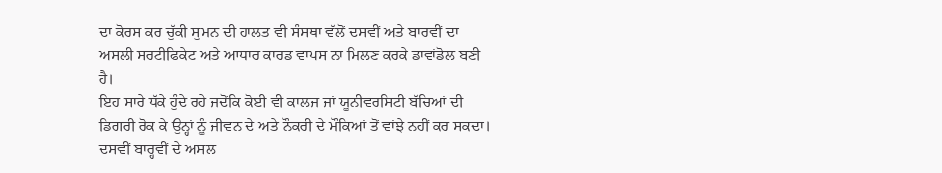ਦਾ ਕੋਰਸ ਕਰ ਚੁੱਕੀ ਸੁਮਨ ਦੀ ਹਾਲਤ ਵੀ ਸੰਸਥਾ ਵੱਲੋਂ ਦਸਵੀਂ ਅਤੇ ਬਾਰਵੀਂ ਦਾ ਅਸਲੀ ਸਰਟੀਫਿਕੇਟ ਅਤੇ ਆਧਾਰ ਕਾਰਡ ਵਾਪਸ ਨਾ ਮਿਲਣ ਕਰਕੇ ਡਾਵਾਂਡੋਲ ਬਣੀ ਹੈ।
ਇਹ ਸਾਰੇ ਧੱਕੇ ਹੁੰਦੇ ਰਹੇ ਜਦੋਂਕਿ ਕੋਈ ਵੀ ਕਾਲਜ ਜਾਂ ਯੂਨੀਵਰਸਿਟੀ ਬੱਚਿਆਂ ਦੀ ਡਿਗਰੀ ਰੋਕ ਕੇ ਉਨ੍ਹਾਂ ਨੂੰ ਜੀਵਨ ਦੇ ਅਤੇ ਨੌਕਰੀ ਦੇ ਮੌਕਿਆਂ ਤੋਂ ਵਾਂਝੇ ਨਹੀਂ ਕਰ ਸਕਦਾ। ਦਸਵੀਂ ਬਾਰ੍ਹਵੀਂ ਦੇ ਅਸਲ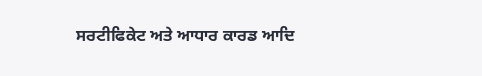ਸਰਟੀਫਿਕੇਟ ਅਤੇ ਆਧਾਰ ਕਾਰਡ ਆਦਿ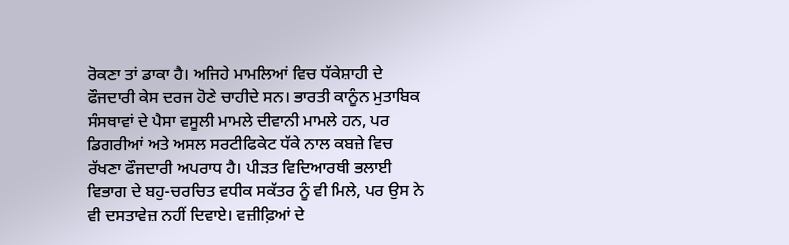ਰੋਕਣਾ ਤਾਂ ਡਾਕਾ ਹੈ। ਅਜਿਹੇ ਮਾਮਲਿਆਂ ਵਿਚ ਧੱਕੇਸ਼ਾਹੀ ਦੇ ਫੌਜਦਾਰੀ ਕੇਸ ਦਰਜ ਹੋਣੇ ਚਾਹੀਦੇ ਸਨ। ਭਾਰਤੀ ਕਾਨੂੰਨ ਮੁਤਾਬਿਕ ਸੰਸਥਾਵਾਂ ਦੇ ਪੈਸਾ ਵਸੂਲੀ ਮਾਮਲੇ ਦੀਵਾਨੀ ਮਾਮਲੇ ਹਨ, ਪਰ ਡਿਗਰੀਆਂ ਅਤੇ ਅਸਲ ਸਰਟੀਫਿਕੇਟ ਧੱਕੇ ਨਾਲ ਕਬਜ਼ੇ ਵਿਚ ਰੱਖਣਾ ਫੌਜਦਾਰੀ ਅਪਰਾਧ ਹੈ। ਪੀੜਤ ਵਿਦਿਆਰਥੀ ਭਲਾਈ ਵਿਭਾਗ ਦੇ ਬਹੁ-ਚਰਚਿਤ ਵਧੀਕ ਸਕੱਤਰ ਨੂੰ ਵੀ ਮਿਲੇ, ਪਰ ਉਸ ਨੇ ਵੀ ਦਸਤਾਵੇਜ਼ ਨਹੀਂ ਦਿਵਾਏ। ਵਜ਼ੀਫ਼ਿਆਂ ਦੇ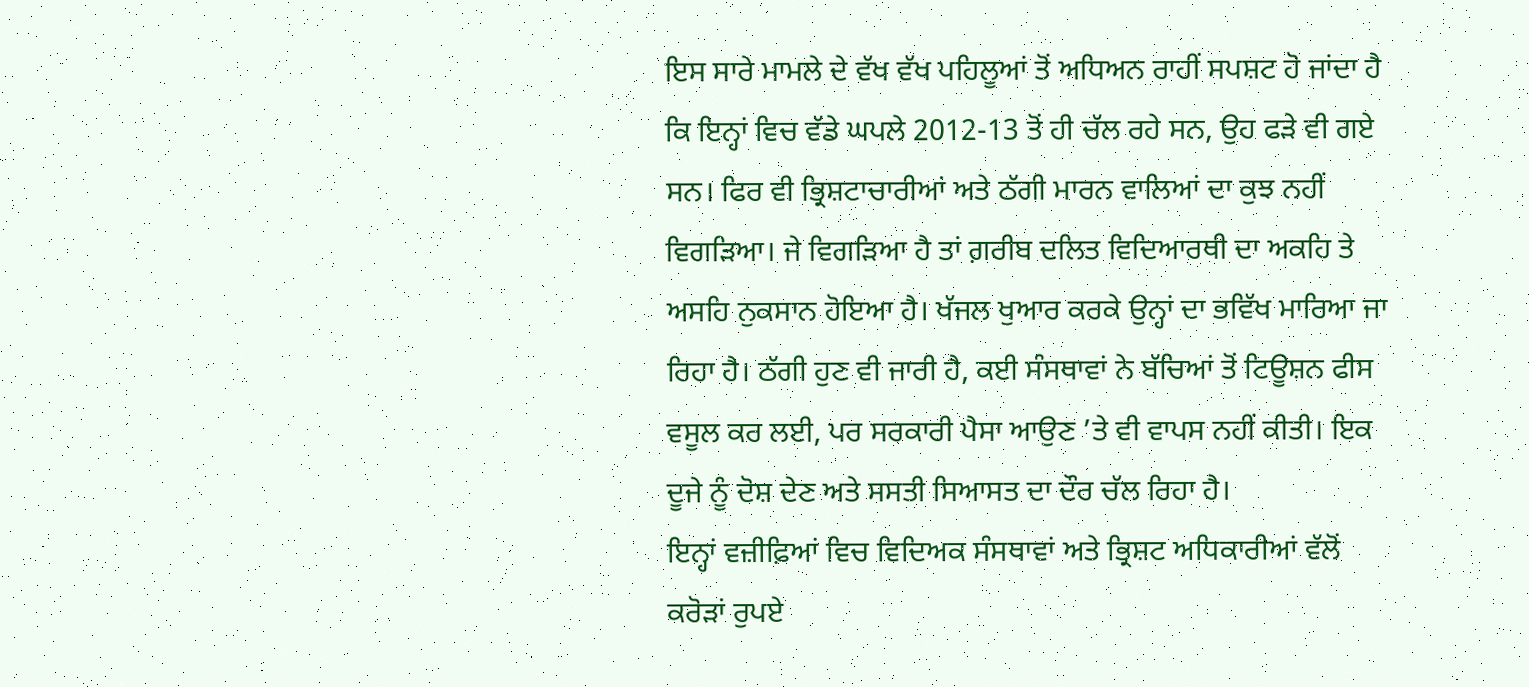ਇਸ ਸਾਰੇ ਮਾਮਲੇ ਦੇ ਵੱਖ ਵੱਖ ਪਹਿਲੂਆਂ ਤੋਂ ਅਧਿਅਨ ਰਾਹੀਂ ਸਪਸ਼ਟ ਹੋ ਜਾਂਦਾ ਹੈ ਕਿ ਇਨ੍ਹਾਂ ਵਿਚ ਵੱਡੇ ਘਪਲੇ 2012-13 ਤੋਂ ਹੀ ਚੱਲ ਰਹੇ ਸਨ, ਉਹ ਫੜੇ ਵੀ ਗਏ ਸਨ। ਫਿਰ ਵੀ ਭ੍ਰਿਸ਼ਟਾਚਾਰੀਆਂ ਅਤੇ ਠੱਗੀ ਮਾਰਨ ਵਾਲਿਆਂ ਦਾ ਕੁਝ ਨਹੀਂ ਵਿਗੜਿਆ। ਜੇ ਵਿਗੜਿਆ ਹੈ ਤਾਂ ਗ਼ਰੀਬ ਦਲਿਤ ਵਿਦਿਆਰਥੀ ਦਾ ਅਕਹਿ ਤੇ ਅਸਹਿ ਨੁਕਸਾਨ ਹੋਇਆ ਹੈ। ਖੱਜਲ ਖੁਆਰ ਕਰਕੇ ਉਨ੍ਹਾਂ ਦਾ ਭਵਿੱਖ ਮਾਰਿਆ ਜਾ ਰਿਹਾ ਹੈ। ਠੱਗੀ ਹੁਣ ਵੀ ਜਾਰੀ ਹੈ, ਕਈ ਸੰਸਥਾਵਾਂ ਨੇ ਬੱਚਿਆਂ ਤੋਂ ਟਿਊਸ਼ਨ ਫੀਸ ਵਸੂਲ ਕਰ ਲਈ, ਪਰ ਸਰਕਾਰੀ ਪੈਸਾ ਆਉਣ ’ਤੇ ਵੀ ਵਾਪਸ ਨਹੀਂ ਕੀਤੀ। ਇਕ ਦੂਜੇ ਨੂੰ ਦੋਸ਼ ਦੇਣ ਅਤੇ ਸਸਤੀ ਸਿਆਸਤ ਦਾ ਦੌਰ ਚੱਲ ਰਿਹਾ ਹੈ।
ਇਨ੍ਹਾਂ ਵਜ਼ੀਫ਼ਿਆਂ ਵਿਚ ਵਿਦਿਅਕ ਸੰਸਥਾਵਾਂ ਅਤੇ ਭ੍ਰਿਸ਼ਟ ਅਧਿਕਾਰੀਆਂ ਵੱਲੋਂ ਕਰੋੜਾਂ ਰੁਪਏ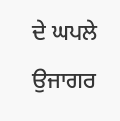ਦੇ ਘਪਲੇ ਉਜਾਗਰ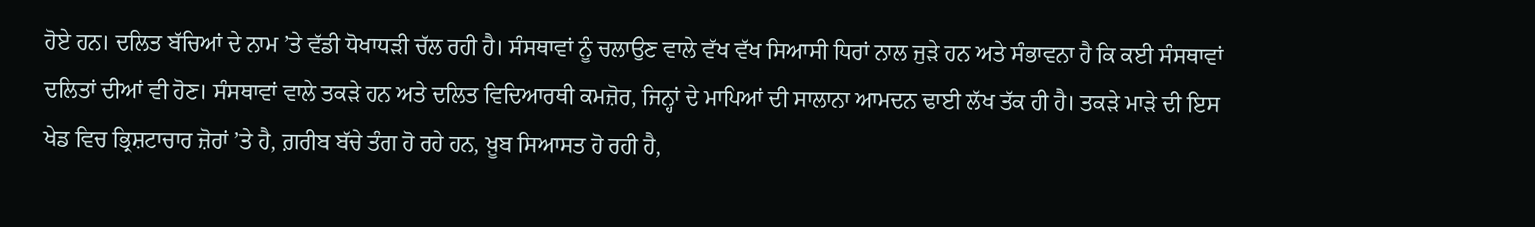ਹੋਏ ਹਨ। ਦਲਿਤ ਬੱਚਿਆਂ ਦੇ ਨਾਮ ’ਤੇ ਵੱਡੀ ਧੋਖਾਧੜੀ ਚੱਲ ਰਹੀ ਹੈ। ਸੰਸਥਾਵਾਂ ਨੂੰ ਚਲਾਉਣ ਵਾਲੇ ਵੱਖ ਵੱਖ ਸਿਆਸੀ ਧਿਰਾਂ ਨਾਲ ਜੁੜੇ ਹਨ ਅਤੇ ਸੰਭਾਵਨਾ ਹੈ ਕਿ ਕਈ ਸੰਸਥਾਵਾਂ ਦਲਿਤਾਂ ਦੀਆਂ ਵੀ ਹੋਣ। ਸੰਸਥਾਵਾਂ ਵਾਲੇ ਤਕੜੇ ਹਨ ਅਤੇ ਦਲਿਤ ਵਿਦਿਆਰਥੀ ਕਮਜ਼ੋਰ, ਜਿਨ੍ਹਾਂ ਦੇ ਮਾਪਿਆਂ ਦੀ ਸਾਲਾਨਾ ਆਮਦਨ ਢਾਈ ਲੱਖ ਤੱਕ ਹੀ ਹੈ। ਤਕੜੇ ਮਾੜੇ ਦੀ ਇਸ ਖੇਡ ਵਿਚ ਭ੍ਰਿਸ਼ਟਾਚਾਰ ਜ਼ੋਰਾਂ ’ਤੇ ਹੈ, ਗ਼ਰੀਬ ਬੱਚੇ ਤੰਗ ਹੋ ਰਹੇ ਹਨ, ਖ਼ੂਬ ਸਿਆਸਤ ਹੋ ਰਹੀ ਹੈ,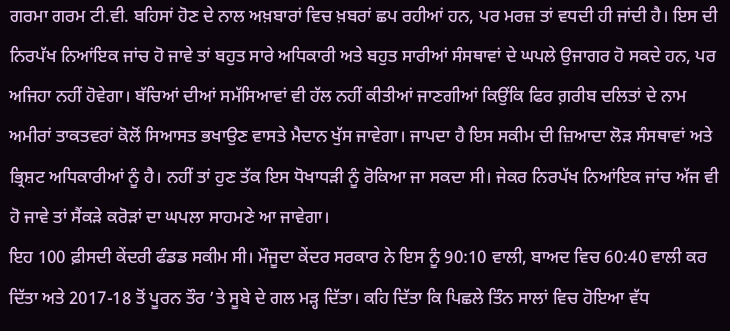ਗਰਮਾ ਗਰਮ ਟੀ.ਵੀ. ਬਹਿਸਾਂ ਹੋਣ ਦੇ ਨਾਲ ਅਖ਼ਬਾਰਾਂ ਵਿਚ ਖ਼ਬਰਾਂ ਛਪ ਰਹੀਆਂ ਹਨ, ਪਰ ਮਰਜ਼ ਤਾਂ ਵਧਦੀ ਹੀ ਜਾਂਦੀ ਹੈ। ਇਸ ਦੀ ਨਿਰਪੱਖ ਨਿਆਂਇਕ ਜਾਂਚ ਹੋ ਜਾਵੇ ਤਾਂ ਬਹੁਤ ਸਾਰੇ ਅਧਿਕਾਰੀ ਅਤੇ ਬਹੁਤ ਸਾਰੀਆਂ ਸੰਸਥਾਵਾਂ ਦੇ ਘਪਲੇ ਉਜਾਗਰ ਹੋ ਸਕਦੇ ਹਨ, ਪਰ ਅਜਿਹਾ ਨਹੀਂ ਹੋਵੇਗਾ। ਬੱਚਿਆਂ ਦੀਆਂ ਸਮੱਸਿਆਵਾਂ ਵੀ ਹੱਲ ਨਹੀਂ ਕੀਤੀਆਂ ਜਾਣਗੀਆਂ ਕਿਉਂਕਿ ਫਿਰ ਗ਼ਰੀਬ ਦਲਿਤਾਂ ਦੇ ਨਾਮ ਅਮੀਰਾਂ ਤਾਕਤਵਰਾਂ ਕੋਲੋਂ ਸਿਆਸਤ ਭਖਾਉਣ ਵਾਸਤੇ ਮੈਦਾਨ ਖੁੱਸ ਜਾਵੇਗਾ। ਜਾਪਦਾ ਹੈ ਇਸ ਸਕੀਮ ਦੀ ਜ਼ਿਆਦਾ ਲੋੜ ਸੰਸਥਾਵਾਂ ਅਤੇ ਭ੍ਰਿਸ਼ਟ ਅਧਿਕਾਰੀਆਂ ਨੂੰ ਹੈ। ਨਹੀਂ ਤਾਂ ਹੁਣ ਤੱਕ ਇਸ ਧੋਖਾਧੜੀ ਨੂੰ ਰੋਕਿਆ ਜਾ ਸਕਦਾ ਸੀ। ਜੇਕਰ ਨਿਰਪੱਖ ਨਿਆਂਇਕ ਜਾਂਚ ਅੱਜ ਵੀ ਹੋ ਜਾਵੇ ਤਾਂ ਸੈਂਕੜੇ ਕਰੋੜਾਂ ਦਾ ਘਪਲਾ ਸਾਹਮਣੇ ਆ ਜਾਵੇਗਾ।
ਇਹ 100 ਫ਼ੀਸਦੀ ਕੇਂਦਰੀ ਫੰਡਡ ਸਕੀਮ ਸੀ। ਮੌਜੂਦਾ ਕੇਂਦਰ ਸਰਕਾਰ ਨੇ ਇਸ ਨੂੰ 90:10 ਵਾਲੀ, ਬਾਅਦ ਵਿਚ 60:40 ਵਾਲੀ ਕਰ ਦਿੱਤਾ ਅਤੇ 2017-18 ਤੋਂ ਪੂਰਨ ਤੌਰ ’ਤੇ ਸੂਬੇ ਦੇ ਗਲ ਮੜ੍ਹ ਦਿੱਤਾ। ਕਹਿ ਦਿੱਤਾ ਕਿ ਪਿਛਲੇ ਤਿੰਨ ਸਾਲਾਂ ਵਿਚ ਹੋਇਆ ਵੱਧ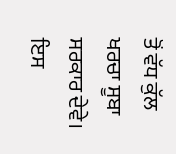ਤੋਂ ਵੱਧ ਕੁੱਲ ਖਰਚਾ ਸੂਬਾ ਸਰਕਾਰ ਦੇਵੇ। ਇਸ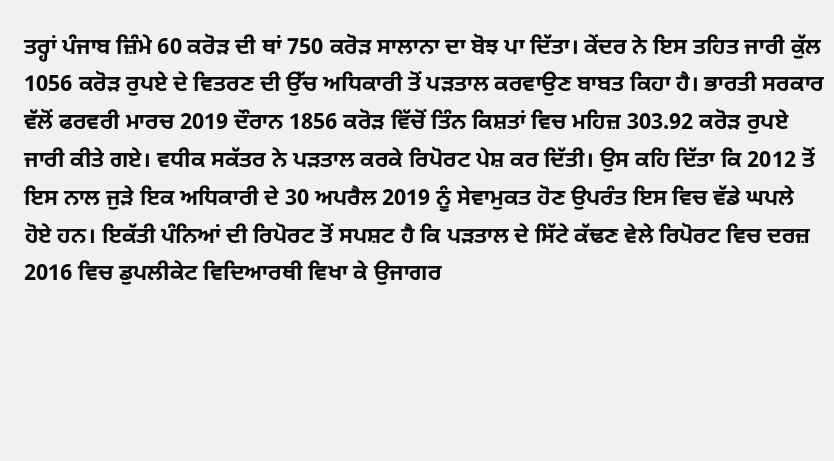ਤਰ੍ਹਾਂ ਪੰਜਾਬ ਜ਼ਿੰਮੇ 60 ਕਰੋੜ ਦੀ ਥਾਂ 750 ਕਰੋੜ ਸਾਲਾਨਾ ਦਾ ਬੋਝ ਪਾ ਦਿੱਤਾ। ਕੇਂਦਰ ਨੇ ਇਸ ਤਹਿਤ ਜਾਰੀ ਕੁੱਲ 1056 ਕਰੋੜ ਰੁਪਏ ਦੇ ਵਿਤਰਣ ਦੀ ਉੱਚ ਅਧਿਕਾਰੀ ਤੋਂ ਪੜਤਾਲ ਕਰਵਾਉਣ ਬਾਬਤ ਕਿਹਾ ਹੈ। ਭਾਰਤੀ ਸਰਕਾਰ ਵੱਲੋਂ ਫਰਵਰੀ ਮਾਰਚ 2019 ਦੌਰਾਨ 1856 ਕਰੋੜ ਵਿੱਚੋਂ ਤਿੰਨ ਕਿਸ਼ਤਾਂ ਵਿਚ ਮਹਿਜ਼ 303.92 ਕਰੋੜ ਰੁਪਏ ਜਾਰੀ ਕੀਤੇ ਗਏ। ਵਧੀਕ ਸਕੱਤਰ ਨੇ ਪੜਤਾਲ ਕਰਕੇ ਰਿਪੋਰਟ ਪੇਸ਼ ਕਰ ਦਿੱਤੀ। ਉਸ ਕਹਿ ਦਿੱਤਾ ਕਿ 2012 ਤੋਂ ਇਸ ਨਾਲ ਜੁੜੇ ਇਕ ਅਧਿਕਾਰੀ ਦੇ 30 ਅਪਰੈਲ 2019 ਨੂੰ ਸੇਵਾਮੁਕਤ ਹੋਣ ਉਪਰੰਤ ਇਸ ਵਿਚ ਵੱਡੇ ਘਪਲੇ ਹੋਏ ਹਨ। ਇਕੱਤੀ ਪੰਨਿਆਂ ਦੀ ਰਿਪੋਰਟ ਤੋਂ ਸਪਸ਼ਟ ਹੈ ਕਿ ਪੜਤਾਲ ਦੇ ਸਿੱਟੇ ਕੱਢਣ ਵੇਲੇ ਰਿਪੋਰਟ ਵਿਚ ਦਰਜ਼ 2016 ਵਿਚ ਡੁਪਲੀਕੇਟ ਵਿਦਿਆਰਥੀ ਵਿਖਾ ਕੇ ਉਜਾਗਰ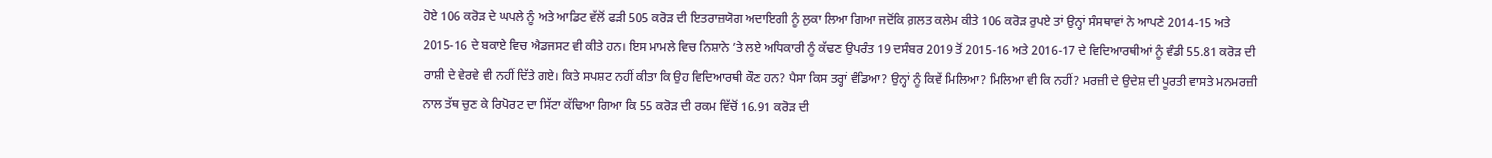ਹੋਏ 106 ਕਰੋੜ ਦੇ ਘਪਲੇ ਨੂੰ ਅਤੇ ਆਡਿਟ ਵੱਲੋਂ ਫੜੀ 505 ਕਰੋੜ ਦੀ ਇਤਰਾਜ਼ਯੋਗ ਅਦਾਇਗੀ ਨੂੰ ਲੁਕਾ ਲਿਆ ਗਿਆ ਜਦੋਂਕਿ ਗ਼ਲਤ ਕਲੇਮ ਕੀਤੇ 106 ਕਰੋੜ ਰੁਪਏ ਤਾਂ ਉਨ੍ਹਾਂ ਸੰਸਥਾਵਾਂ ਨੇ ਆਪਣੇ 2014-15 ਅਤੇ 2015-16 ਦੇ ਬਕਾਏ ਵਿਚ ਐਡਜਸਟ ਵੀ ਕੀਤੇ ਹਨ। ਇਸ ਮਾਮਲੇ ਵਿਚ ਨਿਸ਼ਾਨੇ ’ਤੇ ਲਏ ਅਧਿਕਾਰੀ ਨੂੰ ਕੱਢਣ ਉਪਰੰਤ 19 ਦਸੰਬਰ 2019 ਤੋਂ 2015-16 ਅਤੇ 2016-17 ਦੇ ਵਿਦਿਆਰਥੀਆਂ ਨੂੰ ਵੰਡੀ 55.81 ਕਰੋੜ ਦੀ ਰਾਸ਼ੀ ਦੇ ਵੇਰਵੇ ਵੀ ਨਹੀਂ ਦਿੱਤੇ ਗਏ। ਕਿਤੇ ਸਪਸ਼ਟ ਨਹੀਂ ਕੀਤਾ ਕਿ ਉਹ ਵਿਦਿਆਰਥੀ ਕੌਣ ਹਨ? ਪੈਸਾ ਕਿਸ ਤਰ੍ਹਾਂ ਵੰਡਿਆ? ਉਨ੍ਹਾਂ ਨੂੰ ਕਿਵੇਂ ਮਿਲਿਆ? ਮਿਲਿਆ ਵੀ ਕਿ ਨਹੀਂ? ਮਰਜ਼ੀ ਦੇ ਉਦੇਸ਼ ਦੀ ਪੂਰਤੀ ਵਾਸਤੇ ਮਨਮਰਜ਼ੀ ਨਾਲ ਤੱਥ ਚੁਣ ਕੇ ਰਿਪੋਰਟ ਦਾ ਸਿੱਟਾ ਕੱਢਿਆ ਗਿਆ ਕਿ 55 ਕਰੋੜ ਦੀ ਰਕਮ ਵਿੱਚੋਂ 16.91 ਕਰੋੜ ਦੀ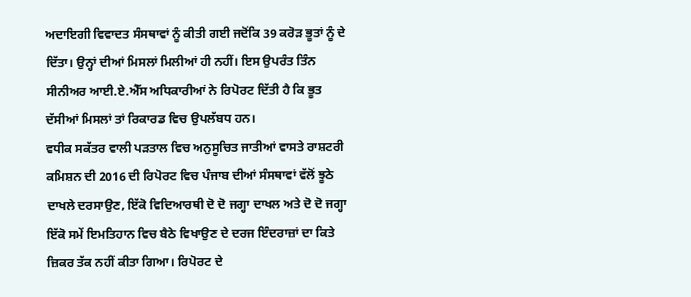ਅਦਾਇਗੀ ਵਿਵਾਦਤ ਸੰਸਥਾਵਾਂ ਨੂੰ ਕੀਤੀ ਗਈ ਜਦੋਂਕਿ 39 ਕਰੋੜ ਭੂਤਾਂ ਨੂੰ ਦੇ ਦਿੱਤਾ। ਉਨ੍ਹਾਂ ਦੀਆਂ ਮਿਸਲਾਂ ਮਿਲੀਆਂ ਹੀ ਨਹੀਂ। ਇਸ ਉਪਰੰਤ ਤਿੰਨ ਸੀਨੀਅਰ ਆਈ.ਏ.ਐੱਸ ਅਧਿਕਾਰੀਆਂ ਨੇ ਰਿਪੋਰਟ ਦਿੱਤੀ ਹੈ ਕਿ ਭੂਤ ਦੱਸੀਆਂ ਮਿਸਲਾਂ ਤਾਂ ਰਿਕਾਰਡ ਵਿਚ ਉਪਲੱਬਧ ਹਨ।
ਵਧੀਕ ਸਕੱਤਰ ਵਾਲੀ ਪੜਤਾਲ ਵਿਚ ਅਨੁਸੂਚਿਤ ਜਾਤੀਆਂ ਵਾਸਤੇ ਰਾਸ਼ਟਰੀ ਕਮਿਸ਼ਨ ਦੀ 2016 ਦੀ ਰਿਪੋਰਟ ਵਿਚ ਪੰਜਾਬ ਦੀਆਂ ਸੰਸਥਾਵਾਂ ਵੱਲੋਂ ਝੂਠੇ ਦਾਖਲੇ ਦਰਸਾਉਣ, ਇੱਕੋ ਵਿਦਿਆਰਥੀ ਦੋ ਦੋ ਜਗ੍ਹਾ ਦਾਖਲ ਅਤੇ ਦੋ ਦੋ ਜਗ੍ਹਾ ਇੱਕੋ ਸਮੇਂ ਇਮਤਿਹਾਨ ਵਿਚ ਬੈਠੇ ਵਿਖਾਉਣ ਦੇ ਦਰਜ ਇੰਦਰਾਜ਼ਾਂ ਦਾ ਕਿਤੇ ਜ਼ਿਕਰ ਤੱਕ ਨਹੀਂ ਕੀਤਾ ਗਿਆ। ਰਿਪੋਰਟ ਦੇ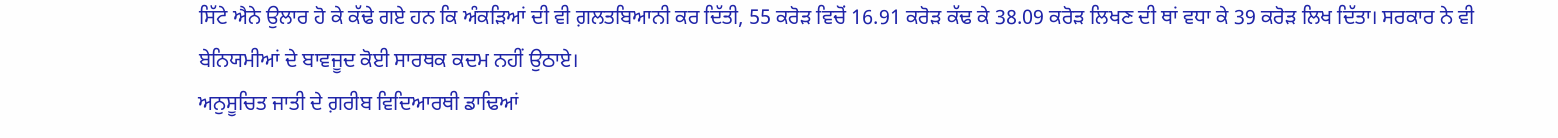ਸਿੱਟੇ ਐਨੇ ਉਲਾਰ ਹੋ ਕੇ ਕੱਢੇ ਗਏ ਹਨ ਕਿ ਅੰਕੜਿਆਂ ਦੀ ਵੀ ਗ਼ਲਤਬਿਆਨੀ ਕਰ ਦਿੱਤੀ, 55 ਕਰੋੜ ਵਿਚੋਂ 16.91 ਕਰੋੜ ਕੱਢ ਕੇ 38.09 ਕਰੋੜ ਲਿਖਣ ਦੀ ਥਾਂ ਵਧਾ ਕੇ 39 ਕਰੋੜ ਲਿਖ ਦਿੱਤਾ। ਸਰਕਾਰ ਨੇ ਵੀ ਬੇਨਿਯਮੀਆਂ ਦੇ ਬਾਵਜੂਦ ਕੋਈ ਸਾਰਥਕ ਕਦਮ ਨਹੀਂ ਉਠਾਏ।
ਅਨੁਸੂਚਿਤ ਜਾਤੀ ਦੇ ਗ਼ਰੀਬ ਵਿਦਿਆਰਥੀ ਡਾਢਿਆਂ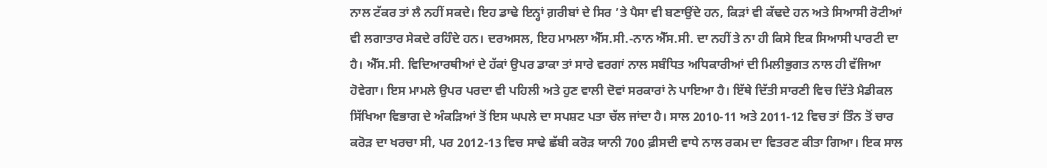ਨਾਲ ਟੱਕਰ ਤਾਂ ਲੈ ਨਹੀਂ ਸਕਦੇ। ਇਹ ਡਾਢੇ ਇਨ੍ਹਾਂ ਗ਼ਰੀਬਾਂ ਦੇ ਸਿਰ ’ਤੇ ਪੈਸਾ ਵੀ ਬਣਾਉਂਦੇ ਹਨ, ਕਿੜਾਂ ਵੀ ਕੱਢਦੇ ਹਨ ਅਤੇ ਸਿਆਸੀ ਰੋਟੀਆਂ ਵੀ ਲਗਾਤਾਰ ਸੇਕਦੇ ਰਹਿੰਦੇ ਹਨ। ਦਰਅਸਲ, ਇਹ ਮਾਮਲਾ ਐੱਸ.ਸੀ.-ਨਾਨ ਐੱਸ.ਸੀ. ਦਾ ਨਹੀਂ ਤੇ ਨਾ ਹੀ ਕਿਸੇ ਇਕ ਸਿਆਸੀ ਪਾਰਟੀ ਦਾ ਹੈ। ਐੱਸ.ਸੀ. ਵਿਦਿਆਰਥੀਆਂ ਦੇ ਹੱਕਾਂ ਉਪਰ ਡਾਕਾ ਤਾਂ ਸਾਰੇ ਵਰਗਾਂ ਨਾਲ ਸਬੰਧਿਤ ਅਧਿਕਾਰੀਆਂ ਦੀ ਮਿਲੀਭੁਗਤ ਨਾਲ ਹੀ ਵੱਜਿਆ ਹੋਵੇਗਾ। ਇਸ ਮਾਮਲੇ ਉਪਰ ਪਰਦਾ ਵੀ ਪਹਿਲੀ ਅਤੇ ਹੁਣ ਵਾਲੀ ਦੋਵਾਂ ਸਰਕਾਰਾਂ ਨੇ ਪਾਇਆ ਹੈ। ਇੱਥੇ ਦਿੱਤੀ ਸਾਰਣੀ ਵਿਚ ਦਿੱਤੇ ਮੈਡੀਕਲ ਸਿੱਖਿਆ ਵਿਭਾਗ ਦੇ ਅੰਕੜਿਆਂ ਤੋਂ ਇਸ ਘਪਲੇ ਦਾ ਸਪਸ਼ਟ ਪਤਾ ਚੱਲ ਜਾਂਦਾ ਹੈ। ਸਾਲ 2010-11 ਅਤੇ 2011-12 ਵਿਚ ਤਾਂ ਤਿੰਨ ਤੋਂ ਚਾਰ ਕਰੋੜ ਦਾ ਖਰਚਾ ਸੀ, ਪਰ 2012-13 ਵਿਚ ਸਾਢੇ ਛੱਬੀ ਕਰੋੜ ਯਾਨੀ 700 ਫ਼ੀਸਦੀ ਵਾਧੇ ਨਾਲ ਰਕਮ ਦਾ ਵਿਤਰਣ ਕੀਤਾ ਗਿਆ। ਇਕ ਸਾਲ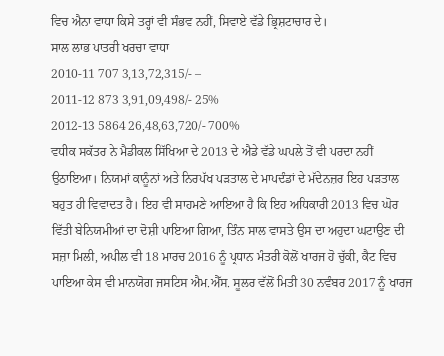ਵਿਚ ਐਨਾ ਵਾਧਾ ਕਿਸੇ ਤਰ੍ਹਾਂ ਵੀ ਸੰਭਵ ਨਹੀਂ, ਸਿਵਾਏ ਵੱਡੇ ਭ੍ਰਿਸ਼ਟਾਚਾਰ ਦੇ।
ਸਾਲ ਲਾਭ ਪਾਤਰੀ ਖਰਚਾ ਵਾਧਾ
2010-11 707 3,13,72,315/- –
2011-12 873 3,91,09,498/- 25%
2012-13 5864 26,48,63,720/- 700%
ਵਧੀਕ ਸਕੱਤਰ ਨੇ ਮੈਡੀਕਲ ਸਿੱਖਿਆ ਦੇ 2013 ਦੇ ਐਡੇ ਵੱਡੇ ਘਪਲੇ ਤੋਂ ਵੀ ਪਰਦਾ ਨਹੀਂ ਉਠਾਇਆ। ਨਿਯਮਾਂ ਕਾਨੂੰਨਾਂ ਅਤੇ ਨਿਰਪੱਖ ਪੜਤਾਲ ਦੇ ਮਾਪਦੰਡਾਂ ਦੇ ਮੱਦੇਨਜ਼ਰ ਇਹ ਪੜਤਾਲ ਬਹੁਤ ਹੀ ਵਿਵਾਦਤ ਹੈ। ਇਹ ਵੀ ਸਾਹਮਣੇ ਆਇਆ ਹੈ ਕਿ ਇਹ ਅਧਿਕਾਰੀ 2013 ਵਿਚ ਘੋਰ ਵਿੱਤੀ ਬੇਨਿਯਮੀਆਂ ਦਾ ਦੋਸ਼ੀ ਪਾਇਆ ਗਿਆ, ਤਿੰਨ ਸਾਲ ਵਾਸਤੇ ਉਸ ਦਾ ਅਹੁਦਾ ਘਟਾਉਣ ਦੀ ਸਜ਼ਾ ਮਿਲੀ, ਅਪੀਲ ਵੀ 18 ਮਾਰਚ 2016 ਨੂੰ ਪ੍ਰਧਾਨ ਮੰਤਰੀ ਕੋਲੋਂ ਖਾਰਜ ਹੋ ਚੁੱਕੀ, ਕੈਟ ਵਿਚ ਪਾਇਆ ਕੇਸ ਵੀ ਮਾਨਯੋਗ ਜਸਟਿਸ ਐਮ.ਐੱਸ. ਸੂਲਰ ਵੱਲੋਂ ਮਿਤੀ 30 ਨਵੰਬਰ 2017 ਨੂੰ ਖਾਰਜ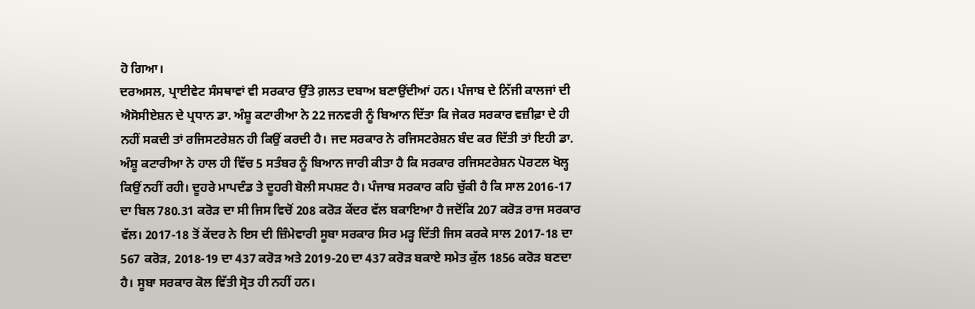ਹੋ ਗਿਆ।
ਦਰਅਸਲ, ਪ੍ਰਾਈਵੇਟ ਸੰਸਥਾਵਾਂ ਵੀ ਸਰਕਾਰ ਉੱਤੇ ਗ਼ਲਤ ਦਬਾਅ ਬਣਾਉਂਦੀਆਂ ਹਨ। ਪੰਜਾਬ ਦੇ ਨਿੱਜੀ ਕਾਲਜਾਂ ਦੀ ਐਸੋਸੀਏਸ਼ਨ ਦੇ ਪ੍ਰਧਾਨ ਡਾ. ਅੰਸ਼ੂ ਕਟਾਰੀਆ ਨੇ 22 ਜਨਵਰੀ ਨੂੰ ਬਿਆਨ ਦਿੱਤਾ ਕਿ ਜੇਕਰ ਸਰਕਾਰ ਵਜ਼ੀਫ਼ਾ ਦੇ ਹੀ ਨਹੀਂ ਸਕਦੀ ਤਾਂ ਰਜਿਸਟਰੇਸ਼ਨ ਹੀ ਕਿਉਂ ਕਰਦੀ ਹੈ। ਜਦ ਸਰਕਾਰ ਨੇ ਰਜਿਸਟਰੇਸ਼ਨ ਬੰਦ ਕਰ ਦਿੱਤੀ ਤਾਂ ਇਹੀ ਡਾ. ਅੰਸ਼ੂ ਕਟਾਰੀਆ ਨੇ ਹਾਲ ਹੀ ਵਿੱਚ 5 ਸਤੰਬਰ ਨੂੰ ਬਿਆਨ ਜਾਰੀ ਕੀਤਾ ਹੈ ਕਿ ਸਰਕਾਰ ਰਜਿਸਟਰੇਸ਼ਨ ਪੋਰਟਲ ਖੋਲ੍ਹ ਕਿਉਂ ਨਹੀਂ ਰਹੀ। ਦੂਹਰੇ ਮਾਪਦੰਡ ਤੇ ਦੂਹਰੀ ਬੋਲੀ ਸਪਸ਼ਟ ਹੈ। ਪੰਜਾਬ ਸਰਕਾਰ ਕਹਿ ਚੁੱਕੀ ਹੈ ਕਿ ਸਾਲ 2016-17 ਦਾ ਬਿਲ 780.31 ਕਰੋੜ ਦਾ ਸੀ ਜਿਸ ਵਿਚੋਂ 208 ਕਰੋੜ ਕੇਂਦਰ ਵੱਲ ਬਕਾਇਆ ਹੈ ਜਦੋਂਕਿ 207 ਕਰੋੜ ਰਾਜ ਸਰਕਾਰ ਵੱਲ। 2017-18 ਤੋਂ ਕੇਂਦਰ ਨੇ ਇਸ ਦੀ ਜ਼ਿੰਮੇਵਾਰੀ ਸੂਬਾ ਸਰਕਾਰ ਸਿਰ ਮੜ੍ਹ ਦਿੱਤੀ ਜਿਸ ਕਰਕੇ ਸਾਲ 2017-18 ਦਾ 567 ਕਰੋੜ, 2018-19 ਦਾ 437 ਕਰੋੜ ਅਤੇ 2019-20 ਦਾ 437 ਕਰੋੜ ਬਕਾਏ ਸਮੇਤ ਕੁੱਲ 1856 ਕਰੋੜ ਬਣਦਾ ਹੈ। ਸੂਬਾ ਸਰਕਾਰ ਕੋਲ ਵਿੱਤੀ ਸ੍ਰੋਤ ਹੀ ਨਹੀਂ ਹਨ।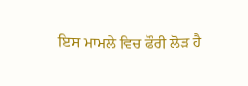ਇਸ ਮਾਮਲੇ ਵਿਚ ਫੌਰੀ ਲੋੜ ਹੈ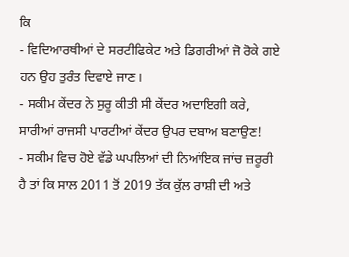ਕਿ
- ਵਿਦਿਆਰਥੀਆਂ ਦੇ ਸਰਟੀਫਿਕੇਟ ਅਤੇ ਡਿਗਰੀਆਂ ਜੋ ਰੋਕੇ ਗਏ ਹਨ ਉਹ ਤੁਰੰਤ ਦਿਵਾਏ ਜਾਣ।
- ਸਕੀਮ ਕੇਂਦਰ ਨੇ ਸੁਰੂ ਕੀਤੀ ਸੀ ਕੇਂਦਰ ਅਦਾਇਗੀ ਕਰੇ, ਸਾਰੀਆਂ ਰਾਜਸੀ ਪਾਰਟੀਆਂ ਕੇਂਦਰ ਉਪਰ ਦਬਾਅ ਬਣਾਉਣ!
- ਸਕੀਮ ਵਿਚ ਹੋਏ ਵੱਡੇ ਘਪਲਿਆਂ ਦੀ ਨਿਆਂਇਕ ਜਾਂਚ ਜ਼ਰੂਰੀ ਹੈ ਤਾਂ ਕਿ ਸਾਲ 2011 ਤੋਂ 2019 ਤੱਕ ਕੁੱਲ ਰਾਸ਼ੀ ਦੀ ਅਤੇ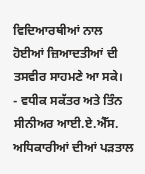ਵਿਦਿਆਰਥੀਆਂ ਨਾਲ ਹੋਈਆਂ ਜ਼ਿਆਦਤੀਆਂ ਦੀ ਤਸਵੀਰ ਸਾਹਮਣੇ ਆ ਸਕੇ।
- ਵਧੀਕ ਸਕੱਤਰ ਅਤੇ ਤਿੰਨ ਸੀਨੀਅਰ ਆਈ.ਏ.ਐੱਸ. ਅਧਿਕਾਰੀਆਂ ਦੀਆਂ ਪੜਤਾਲ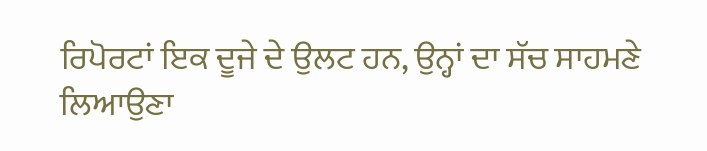ਰਿਪੋਰਟਾਂ ਇਕ ਦੂਜੇ ਦੇ ਉਲਟ ਹਨ, ਉਨ੍ਹਾਂ ਦਾ ਸੱਚ ਸਾਹਮਣੇ ਲਿਆਉਣਾ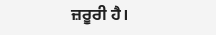ਜ਼ਰੂਰੀ ਹੈ।